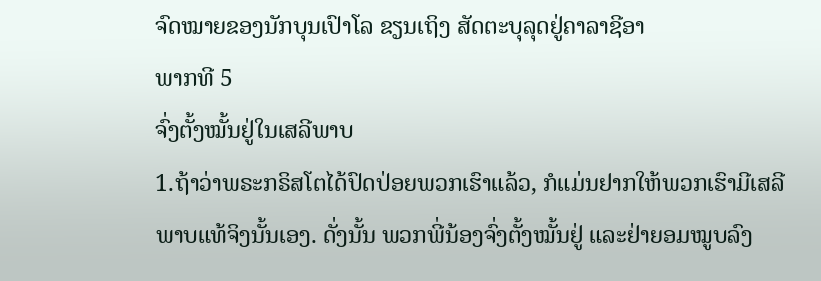ຈົດໝາຍຂອງນັກບຸນເປົາໂລ ຂຽນເຖິງ ສັດຕະບຸລຸດຢູ່ຄາລາຊີອາ
ພາກທີ 5
ຈົ່ງຕັ້ງໝັ້ນຢູ່ໃນເສລີພາບ
1.ຖ້າວ່າພຣະກຣິສໂຕໄດ້ປົດປ່ອຍພວກເຮົາແລ້ວ, ກໍແມ່ນຢາກໃຫ້ພວກເຮົາມີເສລີພາບແທ້ຈິງນັ້ນເອງ. ດັ່ງນັ້ນ ພວກພີ່ນ້ອງຈົ່ງຕັ້ງໝັ້ນຢູ່ ແລະຢ່າຍອມໝູບລົງ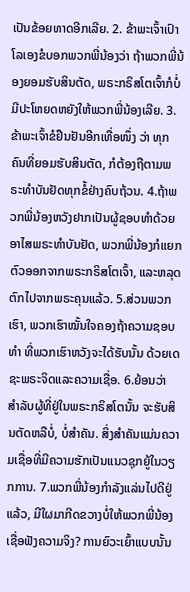ເປັນຂ້ອຍທາດອີກເລີຍ. 2. ຂ້າພະເຈົ້າເປົາໂລເອງຂໍບອກພວກພີ່ນ້ອງວ່າ ຖ້າພວກພີ່ນ້ອງຍອມຮັບສິນຕັດ, ພຣະກຣິສໂຕເຈົ້າກໍບໍ່ມີປະໂຫຍດຫຍັງໃຫ້ພວກພີ່ນ້ອງເລີຍ. 3. ຂ້າພະເຈົ້າຂໍຢືນຢັນອີກເທື່ອໜຶ່ງ ວ່າ ທຸກຄົນທີ່ຍອມຮັບສິນຕັດ, ກໍຕ້ອງຖືຕາມພຣະທຳບັນຢັດທຸກຂໍ້ຢ່າງຄົບຖ້ວນ. 4.ຖ້າພວກພີ່ນ້ອງຫວັງຢາກເປັນຜູ້ຊອບທຳດ້ວຍອາໄສພຣະທຳບັນຢັດ, ພວກພີ່ນ້ອງກໍແຍກຕົວອອກຈາກພຣະກຣິສໂຕເຈົ້າ, ແລະຫລຸດຕົກໄປຈາກພຣະຄຸນແລ້ວ. 5.ສ່ວນພວກເຮົາ, ພວກເຮົາໝັ້ນໃຈຄອງຖ້າຄວາມຊອບທຳ ທີ່ພວກເຮົາຫວັງຈະໄດ້ຮັບນັ້ນ ດ້ວຍເດຊະພຣະຈິດແລະຄວາມເຊື່ອ. 6.ຍ້ອນວ່າ ສຳລັບຜູ້ທີ່ຢູ່ໃນພຣະກຣິສໂຕນັ້ນ ຈະຮັບສິນຕັດຫລືບໍ່, ບໍ່ສຳຄັນ. ສິ່ງສຳຄັນແມ່ນຄວາມເຊື່ອທີ່ມີຄວາມຮັກເປັນແນວຊຸກຍູ້ໃນວຽກການ. 7.ພວກພີ່ນ້ອງກຳລັງແລ່ນໄປດີຢູ່ແລ້ວ, ມີໃຜມາກີດຂວາງບໍ່ໃຫ້ພວກພີ່ນ້ອງເຊື່ອຟັງຄວາມຈິງ? ການຍົວະເຍົ້າແບບນັ້ນ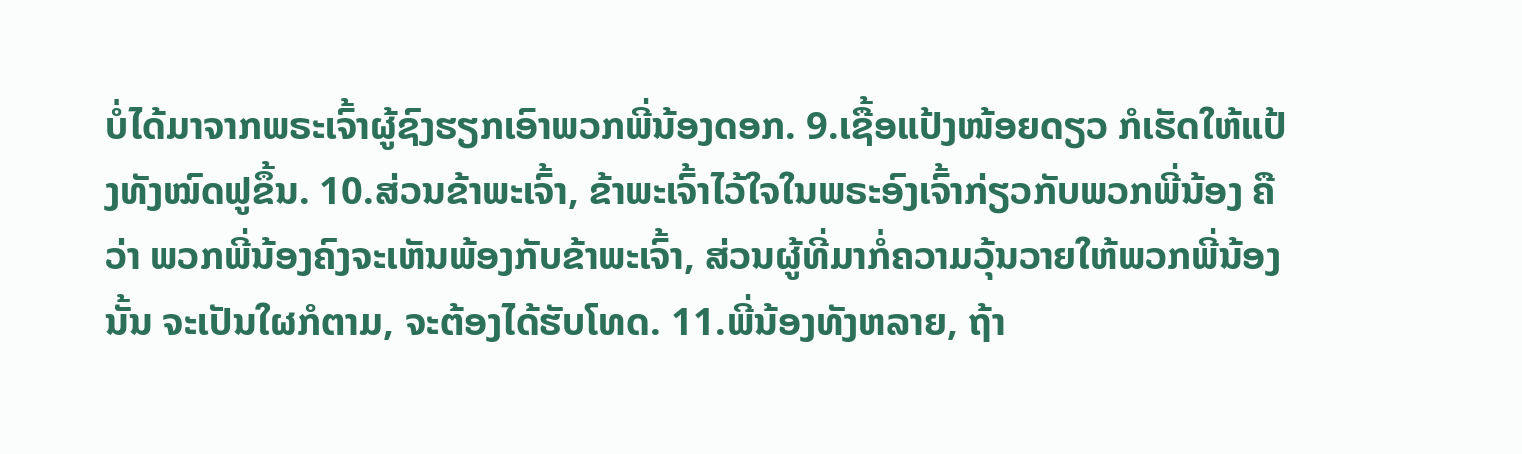ບໍ່ໄດ້ມາຈາກພຣະເຈົ້າຜູ້ຊົງຮຽກເອົາພວກພີ່ນ້ອງດອກ. 9.ເຊື້ອແປ້ງໜ້ອຍດຽວ ກໍເຮັດໃຫ້ແປ້ງທັງໝົດຟູຂຶ້ນ. 10.ສ່ວນຂ້າພະເຈົ້າ, ຂ້າພະເຈົ້າໄວ້ໃຈໃນພຣະອົງເຈົ້າກ່ຽວກັບພວກພີ່ນ້ອງ ຄືວ່າ ພວກພີ່ນ້ອງຄົງຈະເຫັນພ້ອງກັບຂ້າພະເຈົ້າ, ສ່ວນຜູ້ທີ່ມາກໍ່ຄວາມວຸ້ນວາຍໃຫ້ພວກພີ່ນ້ອງນັ້ນ ຈະເປັນໃຜກໍຕາມ, ຈະຕ້ອງໄດ້ຮັບໂທດ. 11.ພີ່ນ້ອງທັງຫລາຍ, ຖ້າ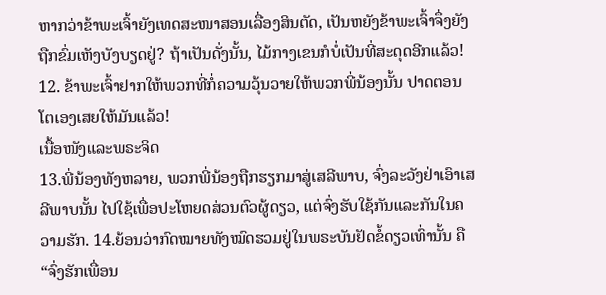ຫາກວ່າຂ້າພະເຈົ້າຍັງເທດສະໜາສອນເລື່ອງສິນຕັດ, ເປັນຫຍັງຂ້າພະເຈົ້າຈຶ່ງຍັງຖືກຂົ່ມເຫັງບັງບຽດຢູ່? ຖ້າເປັນດັ່ງນັ້ນ, ໄມ້ກາງເຂນກໍບໍ່ເປັນທີ່ສະດຸດອີກແລ້ວ! 12. ຂ້າພະເຈົ້າຢາກໃຫ້ພວກທີ່ກໍ່ຄວາມວຸ້ນວາຍໃຫ້ພວກພີ່ນ້ອງນັ້ນ ປາດຕອນໂຕເອງເສຍໃຫ້ມັນແລ້ວ!
ເນື້ອໜັງແລະພຣະຈິດ
13.ພີ່ນ້ອງທັງຫລາຍ, ພວກພີ່ນ້ອງຖືກຮຽກມາສູ່ເສລີພາບ, ຈົ່ງລະວັງຢ່າເອົາເສລີພາບນັ້ນ ໄປໃຊ້ເພື່ອປະໂຫຍດສ່ວນຕົວຜູ້ດຽວ, ແຕ່ຈົ່ງຮັບໃຊ້ກັນແລະກັນໃນຄວາມຮັກ. 14.ຍ້ອນວ່າກົດໝາຍທັງໝົດຮວມຢູ່ໃນພຣະບັນຢັດຂໍ້ດຽວເທົ່ານັ້ນ ຄື “ຈົ່ງຮັກເພື່ອນ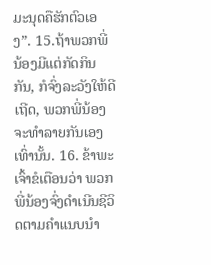ມະນຸດຄືຮັກຕົວເອງ”. 15.ຖ້າພວກພີ່ນ້ອງມີແຕ່ກັດກິນກັນ, ກໍຈົ່ງລະວັງໃຫ້ດີເຖີດ, ພວກພີ່ນ້ອງຈະທຳລາຍກັນເອງເທົ່ານັ້ນ. 16. ຂ້າພະເຈົ້າຂໍເຕືອນວ່າ ພວກພີ່ນ້ອງຈົ່ງດຳເນີນຊີວິດຕາມຄຳແນບນຳ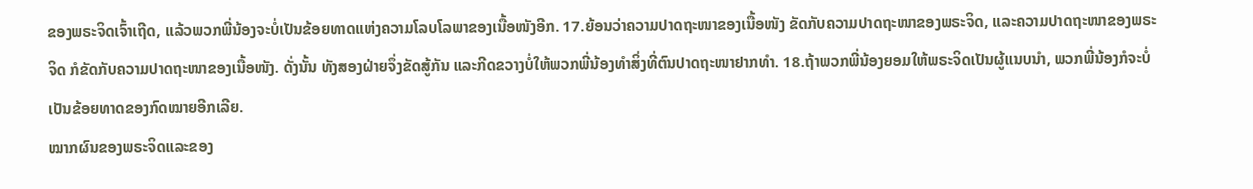ຂອງພຣະຈິດເຈົ້າເຖີດ, ແລ້ວພວກພີ່ນ້ອງຈະບໍ່ເປັນຂ້ອຍທາດແຫ່ງຄວາມໂລບໂລພາຂອງເນື້ອໜັງອີກ. 17.ຍ້ອນວ່າຄວາມປາດຖະໜາຂອງເນື້ອໜັງ ຂັດກັບຄວາມປາດຖະໜາຂອງພຣະຈິດ, ແລະຄວາມປາດຖະໜາຂອງພຣະຈິດ ກໍຂັດກັບຄວາມປາດຖະໜາຂອງເນື້ອໜັງ. ດັ່ງນັ້ນ ທັງສອງຝ່າຍຈຶ່ງຂັດສູ້ກັນ ແລະກີດຂວາງບໍ່ໃຫ້ພວກພີ່ນ້ອງທຳສິ່ງທີ່ຕົນປາດຖະໜາຢາກທຳ. 18.ຖ້າພວກພີ່ນ້ອງຍອມໃຫ້ພຣະຈິດເປັນຜູ້ແນບນຳ, ພວກພີ່ນ້ອງກໍຈະບໍ່ເປັນຂ້ອຍທາດຂອງກົດໝາຍອີກເລີຍ.
ໝາກຜົນຂອງພຣະຈິດແລະຂອງ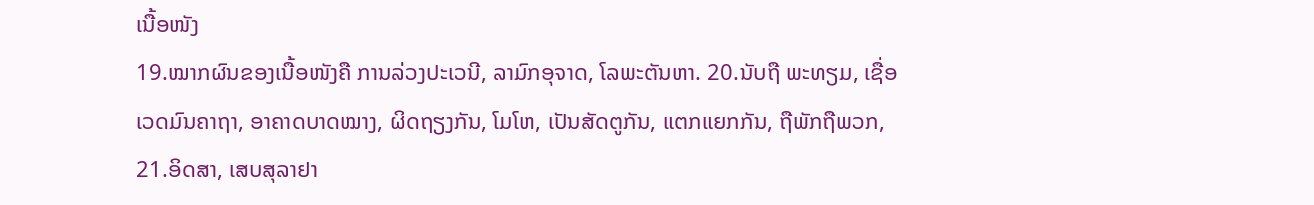ເນື້ອໜັງ
19.ໝາກຜົນຂອງເນື້ອໜັງຄື ການລ່ວງປະເວນີ, ລາມົກອຸຈາດ, ໂລພະຕັນຫາ. 20.ນັບຖື ພະທຽມ, ເຊື່ອເວດມົນຄາຖາ, ອາຄາດບາດໝາງ, ຜິດຖຽງກັນ, ໂມໂຫ, ເປັນສັດຕູກັນ, ແຕກແຍກກັນ, ຖືພັກຖືພວກ, 21.ອິດສາ, ເສບສຸລາຢາ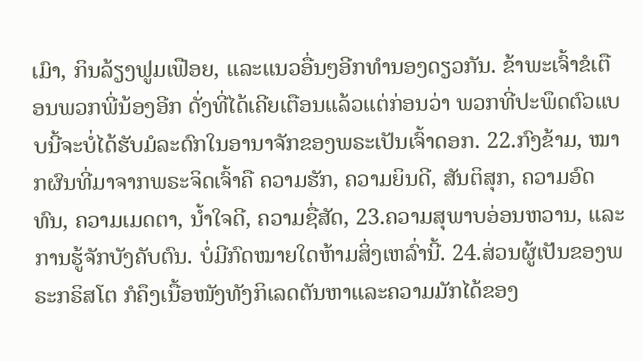ເມົາ, ກິນລ້ຽງຟູມເຟືອຍ, ແລະແນວອື່ນໆອີກທຳນອງດຽວກັນ. ຂ້າພະເຈົ້າຂໍເຕືອນພວກພີ່ນ້ອງອີກ ດັ່ງທີ່ໄດ້ເຄີຍເຕືອນແລ້ວແຕ່ກ່ອນວ່າ ພວກທີ່ປະພຶດຕົວແບບນີ້ຈະບໍ່ໄດ້ຮັບມໍລະດົກໃນອານາຈັກຂອງພຣະເປັນເຈົ້າດອກ. 22.ກົງຂ້າມ, ໝາກຜົນທີ່ມາຈາກພຣະຈິດເຈົ້າຄື ຄວາມຮັກ, ຄວາມຍິນດີ, ສັນຕິສຸກ, ຄວາມອົດທົນ, ຄວາມເມດຕາ, ນ້ຳໃຈດີ, ຄວາມຊື່ສັດ, 23.ຄວາມສຸພາບອ່ອນຫວານ, ແລະການຮູ້ຈັກບັງຄັບຕົນ. ບໍ່ມີກົດໝາຍໃດຫ້າມສິ່ງເຫລົ່ານີ້. 24.ສ່ວນຜູ້ເປັນຂອງພຣະກຣິສໂຕ ກໍຄຶງເນື້ອໜັງທັງກິເລດຕັນຫາແລະຄວາມມັກໄດ້ຂອງ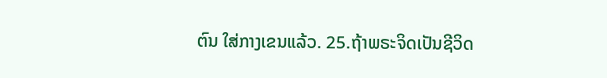ຕົນ ໃສ່ກາງເຂນແລ້ວ. 25.ຖ້າພຣະຈິດເປັນຊີວິດ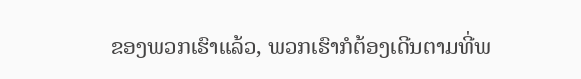ຂອງພວກເຮົາແລ້ວ, ພວກເຮົາກໍຕ້ອງເດີນຕາມທີ່ພ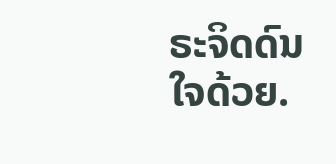ຣະຈິດດົນໃຈດ້ວຍ.